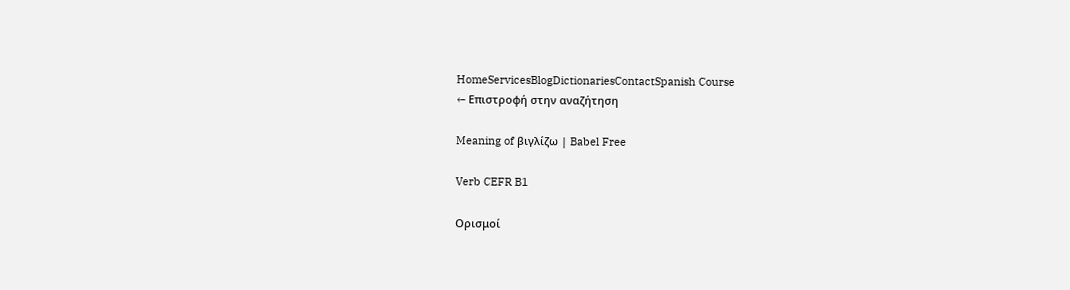HomeServicesBlogDictionariesContactSpanish Course
← Επιστροφή στην αναζήτηση

Meaning of βιγλίζω | Babel Free

Verb CEFR B1

Ορισμοί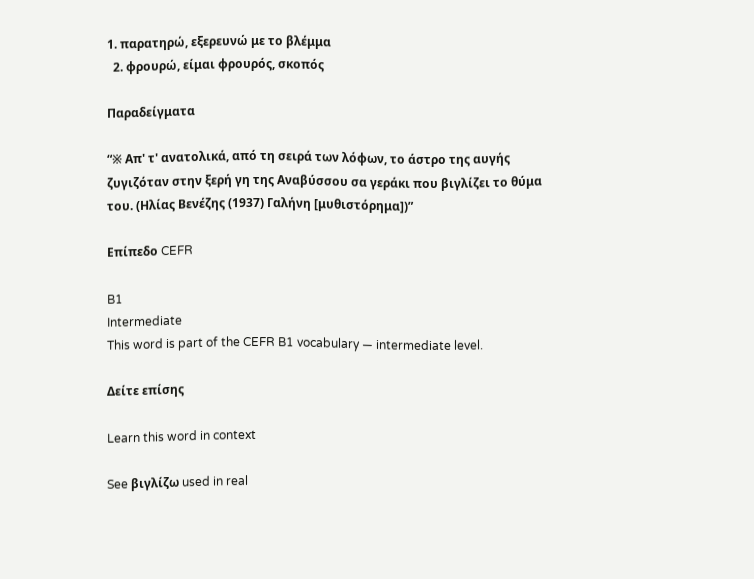1. παρατηρώ, εξερευνώ με το βλέμμα
  2. φρουρώ, είμαι φρουρός, σκοπός

Παραδείγματα

“※ Απ' τ' ανατολικά, από τη σειρά των λόφων, το άστρο της αυγής ζυγιζόταν στην ξερή γη της Αναβύσσου σα γεράκι που βιγλίζει το θύμα του. (Ηλίας Βενέζης (1937) Γαλήνη [μυθιστόρημα])”

Επίπεδο CEFR

B1
Intermediate
This word is part of the CEFR B1 vocabulary — intermediate level.

Δείτε επίσης

Learn this word in context

See βιγλίζω used in real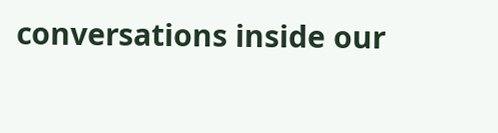conversations inside our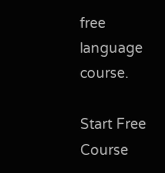free language course.

Start Free Course